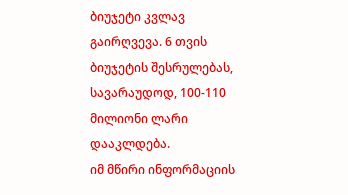ბიუჯეტი კვლავ გაირღვევა. 6 თვის ბიუჯეტის შესრულებას, სავარაუდოდ, 100-110 მილიონი ლარი დააკლდება.
იმ მწირი ინფორმაციის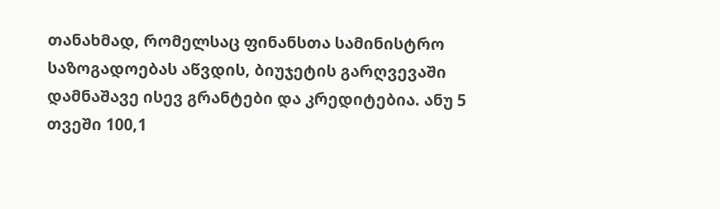თანახმად, რომელსაც ფინანსთა სამინისტრო საზოგადოებას აწვდის, ბიუჯეტის გარღვევაში დამნაშავე ისევ გრანტები და კრედიტებია. ანუ 5 თვეში 100,1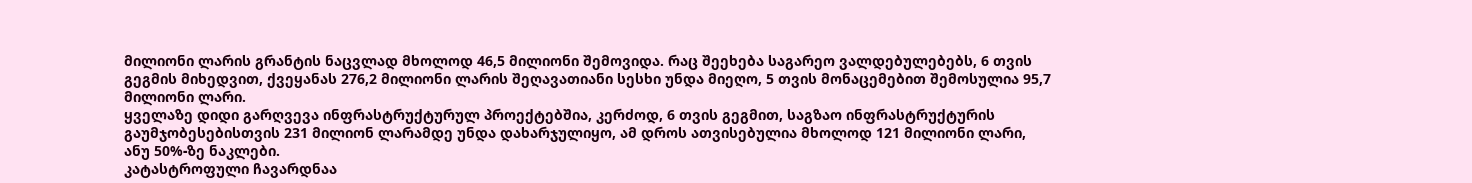მილიონი ლარის გრანტის ნაცვლად მხოლოდ 46,5 მილიონი შემოვიდა. რაც შეეხება საგარეო ვალდებულებებს, 6 თვის გეგმის მიხედვით, ქვეყანას 276,2 მილიონი ლარის შეღავათიანი სესხი უნდა მიეღო, 5 თვის მონაცემებით შემოსულია 95,7 მილიონი ლარი.
ყველაზე დიდი გარღვევა ინფრასტრუქტურულ პროექტებშია, კერძოდ, 6 თვის გეგმით, საგზაო ინფრასტრუქტურის გაუმჯობესებისთვის 231 მილიონ ლარამდე უნდა დახარჯულიყო, ამ დროს ათვისებულია მხოლოდ 121 მილიონი ლარი, ანუ 50%-ზე ნაკლები.
კატასტროფული ჩავარდნაა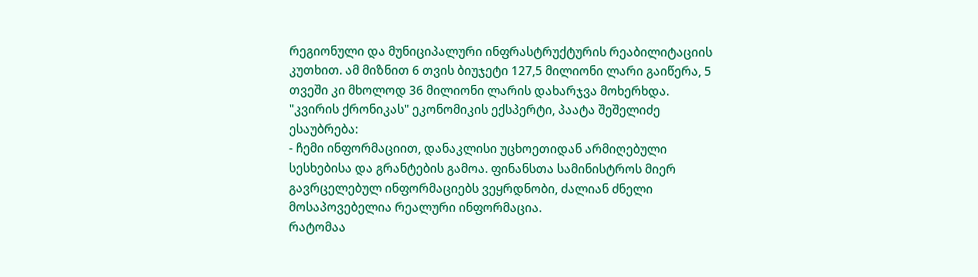რეგიონული და მუნიციპალური ინფრასტრუქტურის რეაბილიტაციის კუთხით. ამ მიზნით 6 თვის ბიუჯეტი 127,5 მილიონი ლარი გაიწერა, 5 თვეში კი მხოლოდ 36 მილიონი ლარის დახარჯვა მოხერხდა.
"კვირის ქრონიკას" ეკონომიკის ექსპერტი, პაატა შეშელიძე ესაუბრება:
- ჩემი ინფორმაციით, დანაკლისი უცხოეთიდან არმიღებული სესხებისა და გრანტების გამოა. ფინანსთა სამინისტროს მიერ გავრცელებულ ინფორმაციებს ვეყრდნობი, ძალიან ძნელი მოსაპოვებელია რეალური ინფორმაცია.
რატომაა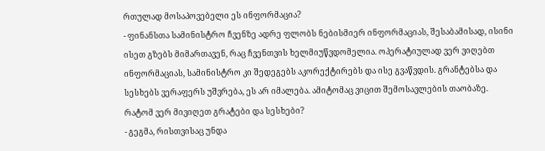რთულად მოსაპოვებელი ეს ინფორმაცია?
- ფინანსთა სამინისტრო ჩვენზე ადრე ფლობს ნებისმიერ ინფორმაციას, შესაბამისად, ისინი ისეთ გზებს მიმართავენ, რაც ჩვენთვის ხელმიუწვდომელია. ოპერატიულად ვერ ვიღებთ ინფორმაციას, სამინისტრო კი შედეგებს აკორექტირებს და ისე გვაწვდის. გრანტებსა და სესხებს ვერაფერს უშვრება, ეს არ იმალება. ამიტომაც ვიცით შემოსავლების თაობაზე.
რატომ ვერ მივიღეთ გრატები და სესხები?
- გეგმა, რისთვისაც უნდა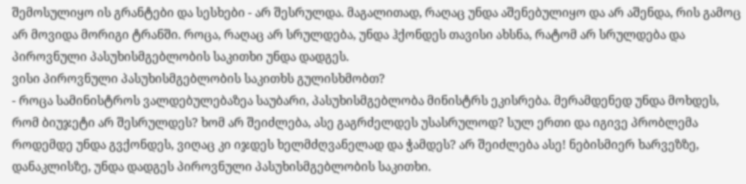შემოსულიყო ის გრანტები და სესხები - არ შესრულდა. მაგალითად, რაღაც უნდა აშენებულიყო და არ აშენდა, რის გამოც არ მოვიდა მორიგი ტრანში. როცა, რაღაც არ სრულდება, უნდა ჰქონდეს თავისი ახსნა, რატომ არ სრულდება და პიროვნული პასუხისმგებლობის საკითხი უნდა დადგეს.
ვისი პიროვნული პასუხისმგებლობის საკითხს გულისხმობთ?
- როცა სამინისტროს ვალდებულებაზეა საუბარი, პასუხისმგებლობა მინისტრს ეკისრება. მერამდენედ უნდა მოხდეს, რომ ბიუჯეტი არ შესრულდეს? ხომ არ შეიძლება, ასე გაგრძელდეს უსასრულოდ? სულ ერთი და იგივე პრობლემა როდემდე უნდა გვქონდეს, ვიღაც კი იჯდეს ხელმძღვანელად და ჭამდეს? არ შეიძლება ასე! ნებისმიერ ხარვეზზე, დანაკლისზე, უნდა დადგეს პიროვნული პასუხისმგებლობის საკითხი.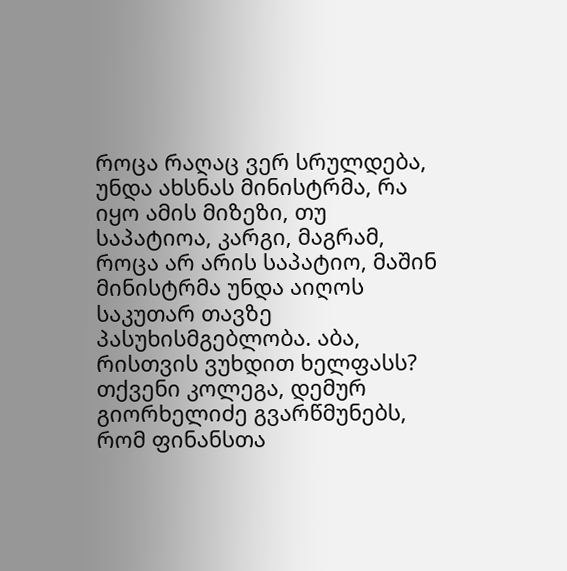როცა რაღაც ვერ სრულდება, უნდა ახსნას მინისტრმა, რა იყო ამის მიზეზი, თუ საპატიოა, კარგი, მაგრამ, როცა არ არის საპატიო, მაშინ მინისტრმა უნდა აიღოს საკუთარ თავზე პასუხისმგებლობა. აბა, რისთვის ვუხდით ხელფასს?
თქვენი კოლეგა, დემურ გიორხელიძე გვარწმუნებს, რომ ფინანსთა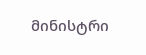მინისტრი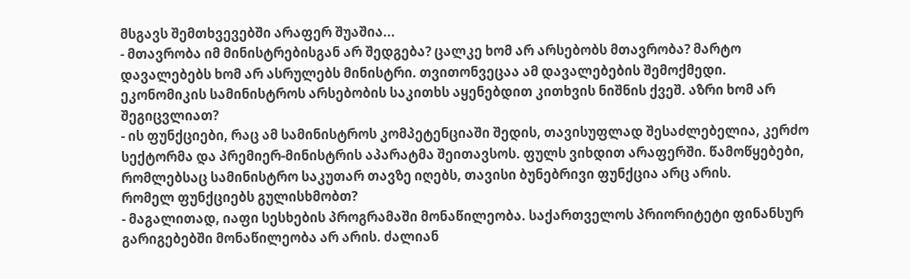მსგავს შემთხვევებში არაფერ შუაშია...
- მთავრობა იმ მინისტრებისგან არ შედგება? ცალკე ხომ არ არსებობს მთავრობა? მარტო დავალებებს ხომ არ ასრულებს მინისტრი. თვითონვეცაა ამ დავალებების შემოქმედი.
ეკონომიკის სამინისტროს არსებობის საკითხს აყენებდით კითხვის ნიშნის ქვეშ. აზრი ხომ არ შეგიცვლიათ?
- ის ფუნქციები, რაც ამ სამინისტროს კომპეტენციაში შედის, თავისუფლად შესაძლებელია, კერძო სექტორმა და პრემიერ-მინისტრის აპარატმა შეითავსოს. ფულს ვიხდით არაფერში. წამოწყებები, რომლებსაც სამინისტრო საკუთარ თავზე იღებს, თავისი ბუნებრივი ფუნქცია არც არის.
რომელ ფუნქციებს გულისხმობთ?
- მაგალითად, იაფი სესხების პროგრამაში მონაწილეობა. საქართველოს პრიორიტეტი ფინანსურ გარიგებებში მონაწილეობა არ არის. ძალიან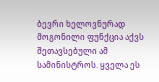ბევრი ხელოვნურად მოგონილი ფუნქცია აქვს შეთავსებული ამ სამინისტროს. ყველა ეს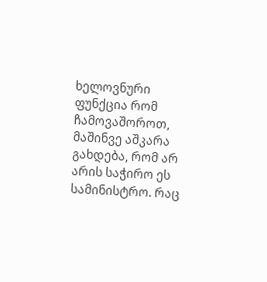ხელოვნური ფუნქცია რომ ჩამოვაშოროთ, მაშინვე აშკარა გახდება, რომ არ არის საჭირო ეს სამინისტრო. რაც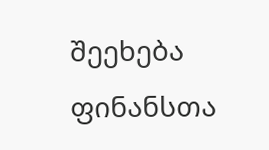შეეხება ფინანსთა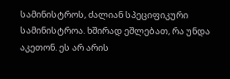სამინისტროს, ძალიან სპეციფიკური სამინისტროა. ხშირად ეშლებათ, რა უნდა აკეთონ. ეს არ არის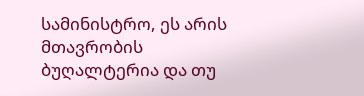სამინისტრო, ეს არის მთავრობის ბუღალტერია და თუ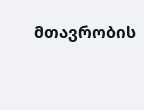მთავრობის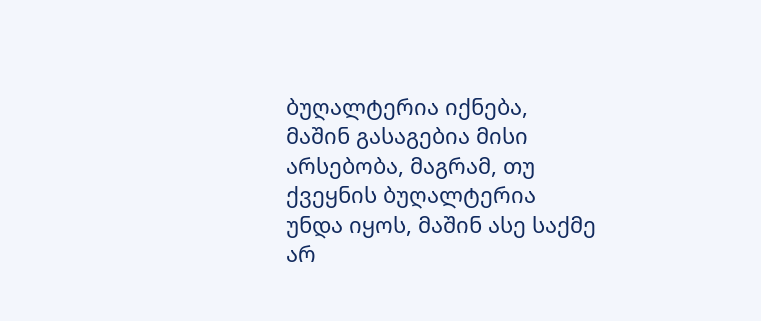ბუღალტერია იქნება, მაშინ გასაგებია მისი არსებობა, მაგრამ, თუ ქვეყნის ბუღალტერია უნდა იყოს, მაშინ ასე საქმე არ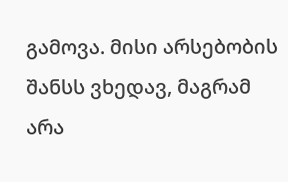გამოვა. მისი არსებობის შანსს ვხედავ, მაგრამ არა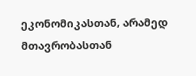ეკონომიკასთან, არამედ მთავრობასთან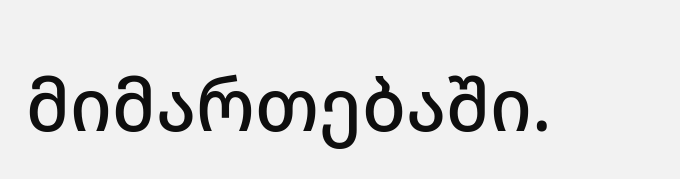მიმართებაში.